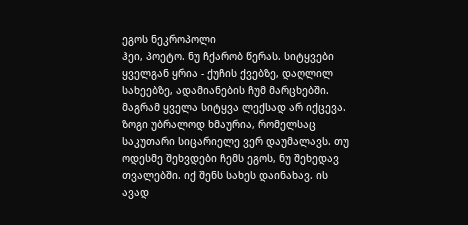ეგოს ნეკროპოლი
ჰეი, პოეტო. ნუ ჩქარობ წერას. სიტყვები ყველგან ყრია - ქუჩის ქვებზე, დაღლილ სახეებზე, ადამიანების ჩუმ მარცხებში. მაგრამ ყველა სიტყვა ლექსად არ იქცევა. ზოგი უბრალოდ ხმაურია, რომელსაც საკუთარი სიცარიელე ვერ დაუმალავს. თუ ოდესმე შეხვდები ჩემს ეგოს, ნუ შეხედავ თვალებში. იქ შენს სახეს დაინახავ. ის ავად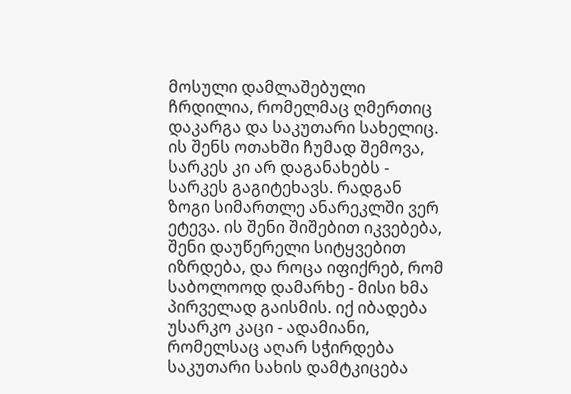მოსული დამლაშებული ჩრდილია, რომელმაც ღმერთიც დაკარგა და საკუთარი სახელიც. ის შენს ოთახში ჩუმად შემოვა, სარკეს კი არ დაგანახებს - სარკეს გაგიტეხავს. რადგან ზოგი სიმართლე ანარეკლში ვერ ეტევა. ის შენი შიშებით იკვებება, შენი დაუწერელი სიტყვებით იზრდება, და როცა იფიქრებ, რომ საბოლოოდ დამარხე - მისი ხმა პირველად გაისმის. იქ იბადება უსარკო კაცი - ადამიანი, რომელსაც აღარ სჭირდება საკუთარი სახის დამტკიცება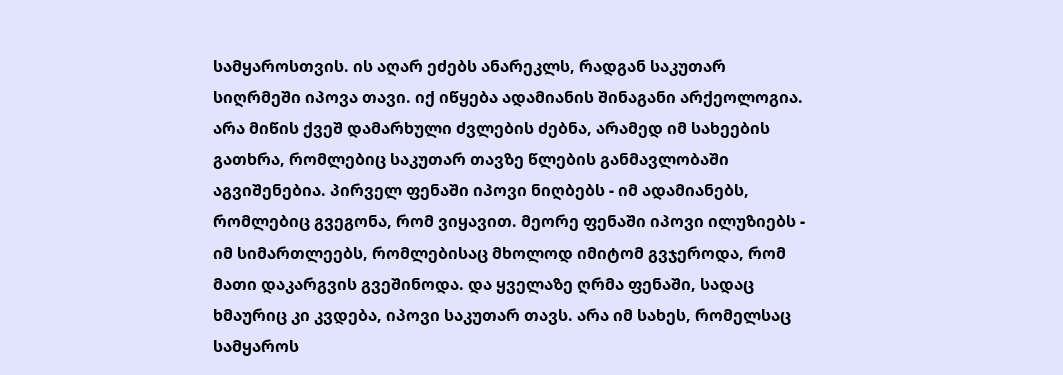სამყაროსთვის. ის აღარ ეძებს ანარეკლს, რადგან საკუთარ სიღრმეში იპოვა თავი. იქ იწყება ადამიანის შინაგანი არქეოლოგია. არა მიწის ქვეშ დამარხული ძვლების ძებნა, არამედ იმ სახეების გათხრა, რომლებიც საკუთარ თავზე წლების განმავლობაში აგვიშენებია. პირველ ფენაში იპოვი ნიღბებს - იმ ადამიანებს, რომლებიც გვეგონა, რომ ვიყავით. მეორე ფენაში იპოვი ილუზიებს - იმ სიმართლეებს, რომლებისაც მხოლოდ იმიტომ გვჯეროდა, რომ მათი დაკარგვის გვეშინოდა. და ყველაზე ღრმა ფენაში, სადაც ხმაურიც კი კვდება, იპოვი საკუთარ თავს. არა იმ სახეს, რომელსაც სამყაროს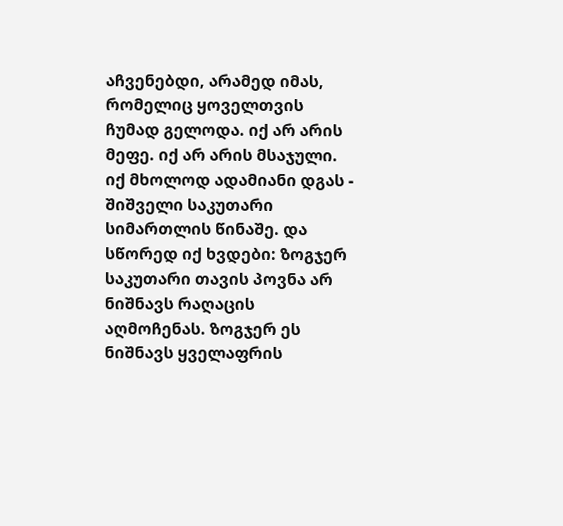აჩვენებდი, არამედ იმას, რომელიც ყოველთვის ჩუმად გელოდა. იქ არ არის მეფე. იქ არ არის მსაჯული. იქ მხოლოდ ადამიანი დგას - შიშველი საკუთარი სიმართლის წინაშე. და სწორედ იქ ხვდები: ზოგჯერ საკუთარი თავის პოვნა არ ნიშნავს რაღაცის აღმოჩენას. ზოგჯერ ეს ნიშნავს ყველაფრის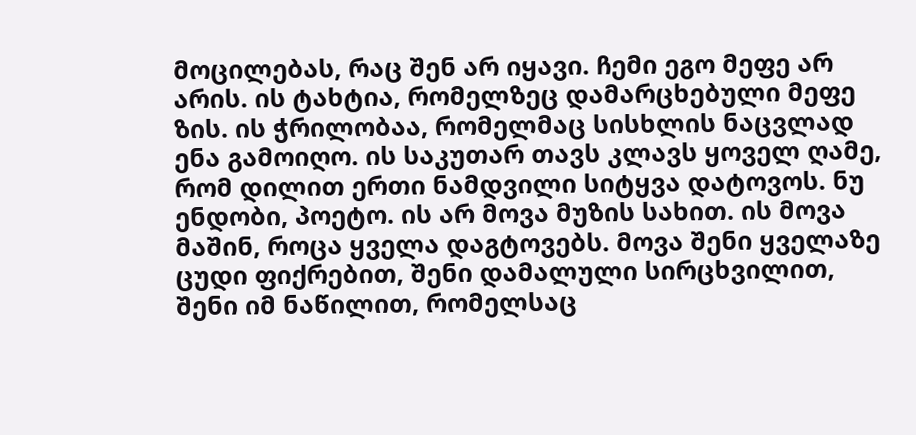მოცილებას, რაც შენ არ იყავი. ჩემი ეგო მეფე არ არის. ის ტახტია, რომელზეც დამარცხებული მეფე ზის. ის ჭრილობაა, რომელმაც სისხლის ნაცვლად ენა გამოიღო. ის საკუთარ თავს კლავს ყოველ ღამე, რომ დილით ერთი ნამდვილი სიტყვა დატოვოს. ნუ ენდობი, პოეტო. ის არ მოვა მუზის სახით. ის მოვა მაშინ, როცა ყველა დაგტოვებს. მოვა შენი ყველაზე ცუდი ფიქრებით, შენი დამალული სირცხვილით, შენი იმ ნაწილით, რომელსაც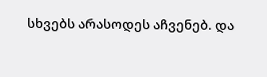სხვებს არასოდეს აჩვენებ. და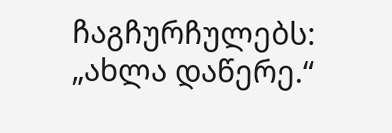ჩაგჩურჩულებს: „ახლა დაწერე.“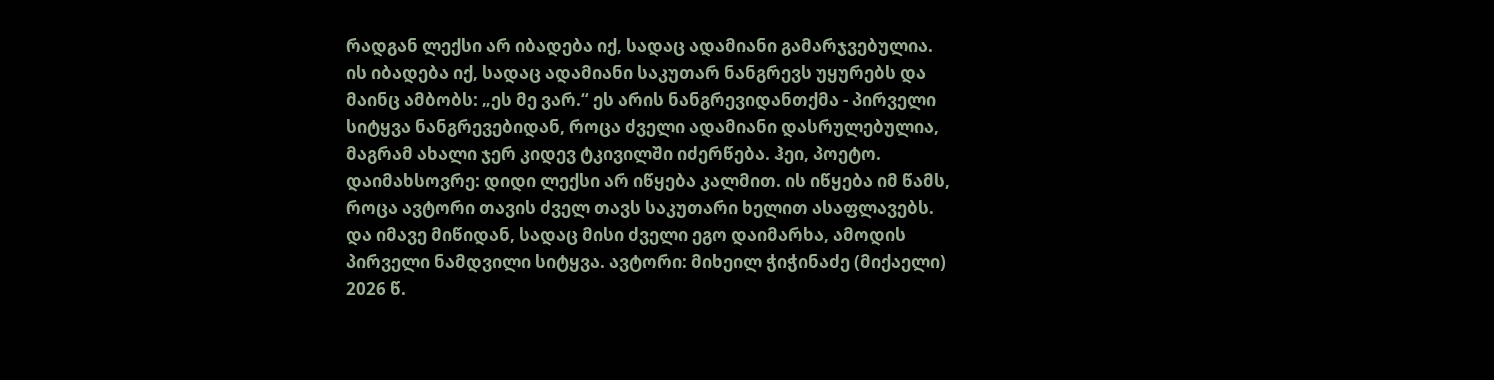რადგან ლექსი არ იბადება იქ, სადაც ადამიანი გამარჯვებულია. ის იბადება იქ, სადაც ადამიანი საკუთარ ნანგრევს უყურებს და მაინც ამბობს: „ეს მე ვარ.“ ეს არის ნანგრევიდანთქმა - პირველი სიტყვა ნანგრევებიდან, როცა ძველი ადამიანი დასრულებულია, მაგრამ ახალი ჯერ კიდევ ტკივილში იძერწება. ჰეი, პოეტო. დაიმახსოვრე: დიდი ლექსი არ იწყება კალმით. ის იწყება იმ წამს, როცა ავტორი თავის ძველ თავს საკუთარი ხელით ასაფლავებს. და იმავე მიწიდან, სადაც მისი ძველი ეგო დაიმარხა, ამოდის პირველი ნამდვილი სიტყვა. ავტორი: მიხეილ ჭიჭინაძე (მიქაელი) 2026 წ.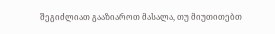შეგიძლიათ გააზიაროთ მასალა, თუ მიუთითებთ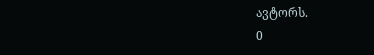ავტორს.
0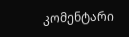კომენტარი